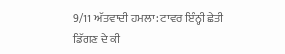9/11 ਅੱਤਵਾਦੀ ਹਮਲਾ: ਟਾਵਰ ਇੰਨ੍ਹੀ ਛੇਤੀ ਡਿੱਗਣ ਦੇ ਕੀ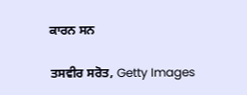ਕਾਰਨ ਸਨ

ਤਸਵੀਰ ਸਰੋਤ, Getty Images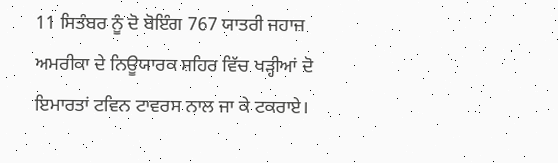11 ਸਿਤੰਬਰ ਨੂੰ ਦੋ ਬੋਇੰਗ 767 ਯਾਤਰੀ ਜਹਾਜ਼ ਅਮਰੀਕਾ ਦੇ ਨਿਊਯਾਰਕ ਸ਼ਹਿਰ ਵਿੱਚ ਖੜ੍ਹੀਆਂ ਦੋ ਇਮਾਰਤਾਂ ਟਵਿਨ ਟਾਵਰਸ ਨਾਲ ਜਾ ਕੇ ਟਕਰਾਏ।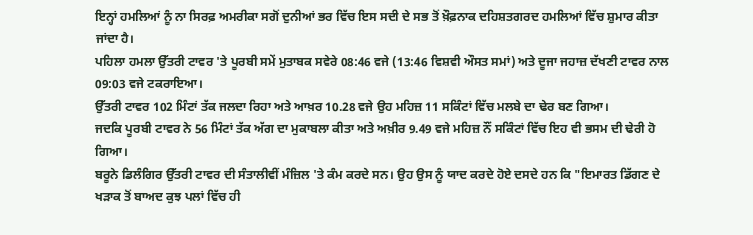ਇਨ੍ਹਾਂ ਹਮਲਿਆਂ ਨੂੰ ਨਾ ਸਿਰਫ਼ ਅਮਰੀਕਾ ਸਗੋਂ ਦੁਨੀਆਂ ਭਰ ਵਿੱਚ ਇਸ ਸਦੀ ਦੇ ਸਭ ਤੋਂ ਖ਼ੌਫ਼ਨਾਕ ਦਹਿਸ਼ਤਗਰਦ ਹਮਲਿਆਂ ਵਿੱਚ ਸ਼ੁਮਾਰ ਕੀਤਾ ਜਾਂਦਾ ਹੈ।
ਪਹਿਲਾ ਹਮਲਾ ਉੱਤਰੀ ਟਾਵਰ 'ਤੇ ਪੂਰਬੀ ਸਮੇਂ ਮੁਤਾਬਕ ਸਵੇਰੇ 08:46 ਵਜੇ (13:46 ਵਿਸ਼ਵੀ ਔਸਤ ਸਮਾਂ) ਅਤੇ ਦੂਜਾ ਜਹਾਜ਼ ਦੱਖਣੀ ਟਾਵਰ ਨਾਲ 09:03 ਵਜੇ ਟਕਰਾਇਆ।
ਉੱਤਰੀ ਟਾਵਰ 102 ਮਿੰਟਾਂ ਤੱਕ ਜਲਦਾ ਰਿਹਾ ਅਤੇ ਆਖ਼ਰ 10.28 ਵਜੇ ਉਹ ਮਹਿਜ਼ 11 ਸਕਿੰਟਾਂ ਵਿੱਚ ਮਲਬੇ ਦਾ ਢੇਰ ਬਣ ਗਿਆ।
ਜਦਕਿ ਪੂਰਬੀ ਟਾਵਰ ਨੇ 56 ਮਿੰਟਾਂ ਤੱਕ ਅੱਗ ਦਾ ਮੁਕਾਬਲਾ ਕੀਤਾ ਅਤੇ ਅਖ਼ੀਰ 9.49 ਵਜੇ ਮਹਿਜ਼ ਨੌਂ ਸਕਿੰਟਾਂ ਵਿੱਚ ਇਹ ਵੀ ਭਸਮ ਦੀ ਢੇਰੀ ਹੋ ਗਿਆ।
ਬਰੂਨੇ ਡਿਲੰਗਿਰ ਉੱਤਰੀ ਟਾਵਰ ਦੀ ਸੰਤਾਲੀਵੀਂ ਮੰਜ਼ਿਲ 'ਤੇ ਕੰਮ ਕਰਦੇ ਸਨ। ਉਹ ਉਸ ਨੂੰ ਯਾਦ ਕਰਦੇ ਹੋਏ ਦਸਦੇ ਹਨ ਕਿ "ਇਮਾਰਤ ਡਿੱਗਣ ਦੇ ਖੜਾਕ ਤੋਂ ਬਾਅਦ ਕੁਝ ਪਲਾਂ ਵਿੱਚ ਹੀ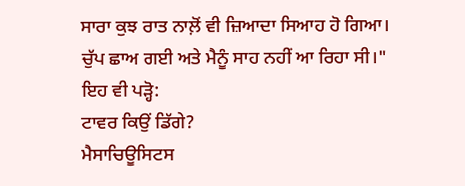ਸਾਰਾ ਕੁਝ ਰਾਤ ਨਾਲ਼ੋਂ ਵੀ ਜ਼ਿਆਦਾ ਸਿਆਹ ਹੋ ਗਿਆ। ਚੁੱਪ ਛਾਅ ਗਈ ਅਤੇ ਮੈਨੂੰ ਸਾਹ ਨਹੀਂ ਆ ਰਿਹਾ ਸੀ।"
ਇਹ ਵੀ ਪੜ੍ਹੋ:
ਟਾਵਰ ਕਿਉਂ ਡਿੱਗੇ?
ਮੈਸਾਚਿਊਸਿਟਸ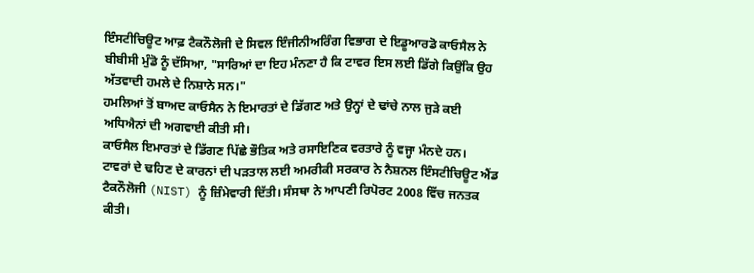ਇੰਸਟੀਚਿਊਟ ਆਫ਼ ਟੈਕਨੌਲੋਜੀ ਦੇ ਸਿਵਲ ਇੰਜੀਨੀਅਰਿੰਗ ਵਿਭਾਗ ਦੇ ਇਡੂਆਰਡੋ ਕਾਓਸੈਲ ਨੇ ਬੀਬੀਸੀ ਮੁੰਡੋ ਨੂੰ ਦੱਸਿਆ, "ਸਾਰਿਆਂ ਦਾ ਇਹ ਮੰਨਣਾ ਹੈ ਕਿ ਟਾਵਰ ਇਸ ਲਈ ਡਿੱਗੇ ਕਿਉਂਕਿ ਉਹ ਅੱਤਵਾਦੀ ਹਮਲੇ ਦੇ ਨਿਸ਼ਾਨੇ ਸਨ।"
ਹਮਲਿਆਂ ਤੋਂ ਬਾਅਦ ਕਾਓਸੈਨ ਨੇ ਇਮਾਰਤਾਂ ਦੇ ਡਿੱਗਣ ਅਤੇ ਉਨ੍ਹਾਂ ਦੇ ਢਾਂਚੇ ਨਾਲ ਜੁੜੇ ਕਈ ਅਧਿਐਨਾਂ ਦੀ ਅਗਵਾਈ ਕੀਤੀ ਸੀ।
ਕਾਓਸੈਲ ਇਮਾਰਤਾਂ ਦੇ ਡਿੱਗਣ ਪਿੱਛੇ ਭੌਤਿਕ ਅਤੇ ਰਸਾਇਣਿਕ ਵਰਤਾਰੇ ਨੂੰ ਵਜ੍ਹਾ ਮੰਨਦੇ ਹਨ।
ਟਾਵਰਾਂ ਦੇ ਢਹਿਣ ਦੇ ਕਾਰਨਾਂ ਦੀ ਪੜਤਾਲ ਲਈ ਅਮਰੀਕੀ ਸਰਕਾਰ ਨੇ ਨੈਸ਼ਨਲ ਇੰਸਟੀਚਿਊਟ ਐਂਡ ਟੈਕਨੌਲੋਜੀ (NIST) ਨੂੰ ਜ਼ਿੰਮੇਵਾਰੀ ਦਿੱਤੀ। ਸੰਸਥਾ ਨੇ ਆਪਣੀ ਰਿਪੋਰਟ 2008 ਵਿੱਚ ਜਨਤਕ ਕੀਤੀ।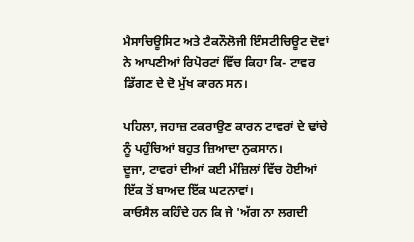ਮੈਸਾਚਿਊਸਿਟ ਅਤੇ ਟੈਕਨੌਲੋਜੀ ਇੰਸਟੀਚਿਊਟ ਦੋਵਾਂ ਨੇ ਆਪਣੀਆਂ ਰਿਪੋਰਟਾਂ ਵਿੱਚ ਕਿਹਾ ਕਿ- ਟਾਵਰ ਡਿੱਗਣ ਦੇ ਦੋ ਮੁੱਖ ਕਾਰਨ ਸਨ।

ਪਹਿਲਾ, ਜਹਾਜ਼ ਟਕਰਾਉਣ ਕਾਰਨ ਟਾਵਰਾਂ ਦੇ ਢਾਂਚੇ ਨੂੰ ਪਹੁੰਚਿਆਂ ਬਹੁਤ ਜ਼ਿਆਦਾ ਨੁਕਸਾਨ।
ਦੂਜਾ, ਟਾਵਰਾਂ ਦੀਆਂ ਕਈ ਮੰਜ਼ਿਲਾਂ ਵਿੱਚ ਹੋਈਆਂ ਇੱਕ ਤੋਂ ਬਾਅਦ ਇੱਕ ਘਟਨਾਵਾਂ।
ਕਾਓਸੈਲ ਕਹਿੰਦੇ ਹਨ ਕਿ ਜੇ 'ਅੱਗ ਨਾ ਲਗਦੀ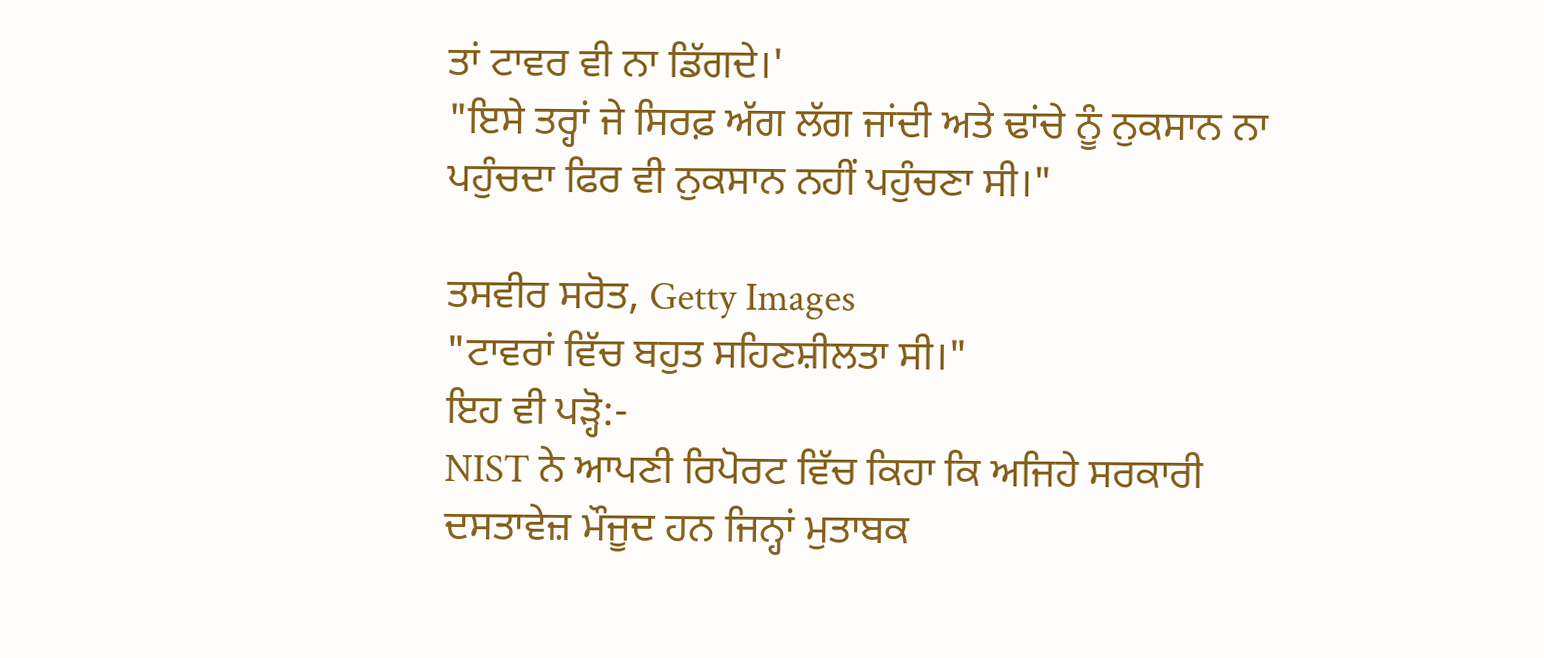ਤਾਂ ਟਾਵਰ ਵੀ ਨਾ ਡਿੱਗਦੇ।'
"ਇਸੇ ਤਰ੍ਹਾਂ ਜੇ ਸਿਰਫ਼ ਅੱਗ ਲੱਗ ਜਾਂਦੀ ਅਤੇ ਢਾਂਚੇ ਨੂੰ ਨੁਕਸਾਨ ਨਾ ਪਹੁੰਚਦਾ ਫਿਰ ਵੀ ਨੁਕਸਾਨ ਨਹੀਂ ਪਹੁੰਚਣਾ ਸੀ।"

ਤਸਵੀਰ ਸਰੋਤ, Getty Images
"ਟਾਵਰਾਂ ਵਿੱਚ ਬਹੁਤ ਸਹਿਣਸ਼ੀਲਤਾ ਸੀ।"
ਇਹ ਵੀ ਪੜ੍ਹੋ:-
NIST ਨੇ ਆਪਣੀ ਰਿਪੋਰਟ ਵਿੱਚ ਕਿਹਾ ਕਿ ਅਜਿਹੇ ਸਰਕਾਰੀ ਦਸਤਾਵੇਜ਼ ਮੌਜੂਦ ਹਨ ਜਿਨ੍ਹਾਂ ਮੁਤਾਬਕ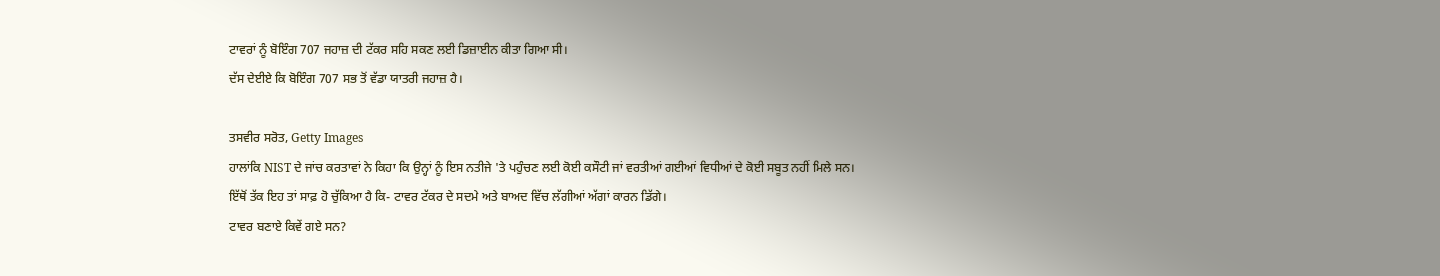ਟਾਵਰਾਂ ਨੂੰ ਬੋਇੰਗ 707 ਜਹਾਜ਼ ਦੀ ਟੱਕਰ ਸਹਿ ਸਕਣ ਲਈ ਡਿਜ਼ਾਈਨ ਕੀਤਾ ਗਿਆ ਸੀ।
ਦੱਸ ਦੇਈਏ ਕਿ ਬੋਇੰਗ 707 ਸਭ ਤੋਂ ਵੱਡਾ ਯਾਤਰੀ ਜਹਾਜ਼ ਹੈ।

ਤਸਵੀਰ ਸਰੋਤ, Getty Images
ਹਾਲਾਂਕਿ NIST ਦੇ ਜਾਂਚ ਕਰਤਾਵਾਂ ਨੇ ਕਿਹਾ ਕਿ ਉਨ੍ਹਾਂ ਨੂੰ ਇਸ ਨਤੀਜੇ 'ਤੇ ਪਹੁੰਚਣ ਲਈ ਕੋਈ ਕਸੌਟੀ ਜਾਂ ਵਰਤੀਆਂ ਗਈਆਂ ਵਿਧੀਆਂ ਦੇ ਕੋਈ ਸਬੂਤ ਨਹੀਂ ਮਿਲੇ ਸਨ।
ਇੱਥੋਂ ਤੱਕ ਇਹ ਤਾਂ ਸਾਫ਼ ਹੋ ਚੁੱਕਿਆ ਹੈ ਕਿ- ਟਾਵਰ ਟੱਕਰ ਦੇ ਸਦਮੇ ਅਤੇ ਬਾਅਦ ਵਿੱਚ ਲੱਗੀਆਂ ਅੱਗਾਂ ਕਾਰਨ ਡਿੱਗੇ।
ਟਾਵਰ ਬਣਾਏ ਕਿਵੇਂ ਗਏ ਸਨ?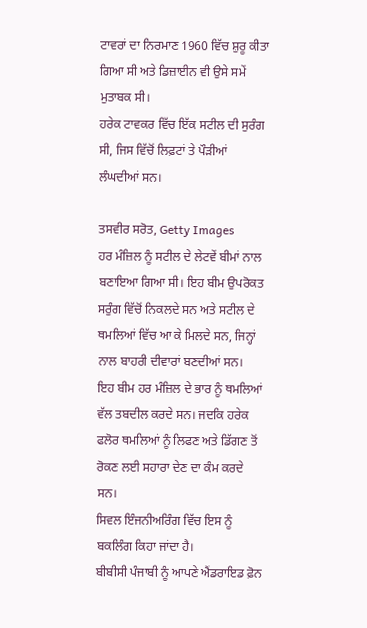ਟਾਵਰਾਂ ਦਾ ਨਿਰਮਾਣ 1960 ਵਿੱਚ ਸ਼ੁਰੂ ਕੀਤਾ ਗਿਆ ਸੀ ਅਤੇ ਡਿਜ਼ਾਈਨ ਵੀ ਉਸੇ ਸਮੇਂ ਮੁਤਾਬਕ ਸੀ।
ਹਰੇਕ ਟਾਵਕਰ ਵਿੱਚ ਇੱਕ ਸਟੀਲ ਦੀ ਸੁਰੰਗ ਸੀ, ਜਿਸ ਵਿੱਚੋਂ ਲਿਫ਼ਟਾਂ ਤੇ ਪੌੜੀਆਂ ਲੰਘਦੀਆਂ ਸਨ।

ਤਸਵੀਰ ਸਰੋਤ, Getty Images
ਹਰ ਮੰਜ਼ਿਲ ਨੂੰ ਸਟੀਲ ਦੇ ਲੇਟਵੇਂ ਬੀਮਾਂ ਨਾਲ ਬਣਾਇਆ ਗਿਆ ਸੀ। ਇਹ ਬੀਮ ਉਪਰੋਕਤ ਸਰੁੰਗ ਵਿੱਚੋਂ ਨਿਕਲਦੇ ਸਨ ਅਤੇ ਸਟੀਲ ਦੇ ਥਮਲਿਆਂ ਵਿੱਚ ਆ ਕੇ ਮਿਲਦੇ ਸਨ, ਜਿਨ੍ਹਾਂ ਨਾਲ ਬਾਹਰੀ ਦੀਵਾਰਾਂ ਬਣਦੀਆਂ ਸਨ।
ਇਹ ਬੀਮ ਹਰ ਮੰਜ਼ਿਲ ਦੇ ਭਾਰ ਨੂੰ ਥਮਲਿਆਂ ਵੱਲ ਤਬਦੀਲ ਕਰਦੇ ਸਨ। ਜਦਕਿ ਹਰੇਕ ਫਲੋਰ ਥਮਲਿਆਂ ਨੂੰ ਲਿਫਣ ਅਤੇ ਡਿੱਗਣ ਤੋਂ ਰੋਕਣ ਲਈ ਸਹਾਰਾ ਦੇਣ ਦਾ ਕੰਮ ਕਰਦੇ ਸਨ।
ਸਿਵਲ ਇੰਜਨੀਅਰਿੰਗ ਵਿੱਚ ਇਸ ਨੂੰ ਬਕਲਿੰਗ ਕਿਹਾ ਜਾਂਦਾ ਹੈ।
ਬੀਬੀਸੀ ਪੰਜਾਬੀ ਨੂੰ ਆਪਣੇ ਐਂਡਰਾਇਡ ਫ਼ੋਨ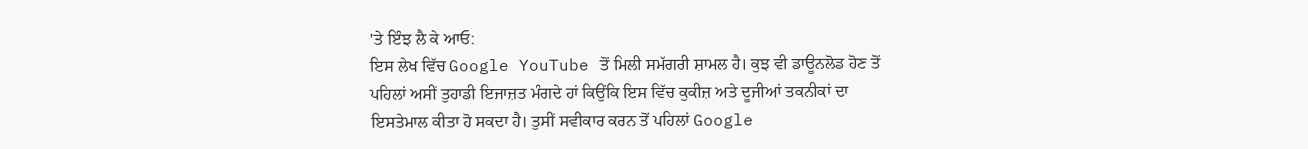'ਤੇ ਇੰਝ ਲੈ ਕੇ ਆਓ:
ਇਸ ਲੇਖ ਵਿੱਚ Google YouTube ਤੋਂ ਮਿਲੀ ਸਮੱਗਰੀ ਸ਼ਾਮਲ ਹੈ। ਕੁਝ ਵੀ ਡਾਊਨਲੋਡ ਹੋਣ ਤੋਂ ਪਹਿਲਾਂ ਅਸੀਂ ਤੁਹਾਡੀ ਇਜਾਜ਼ਤ ਮੰਗਦੇ ਹਾਂ ਕਿਉਂਕਿ ਇਸ ਵਿੱਚ ਕੁਕੀਜ਼ ਅਤੇ ਦੂਜੀਆਂ ਤਕਨੀਕਾਂ ਦਾ ਇਸਤੇਮਾਲ ਕੀਤਾ ਹੋ ਸਕਦਾ ਹੈ। ਤੁਸੀਂ ਸਵੀਕਾਰ ਕਰਨ ਤੋਂ ਪਹਿਲਾਂ Google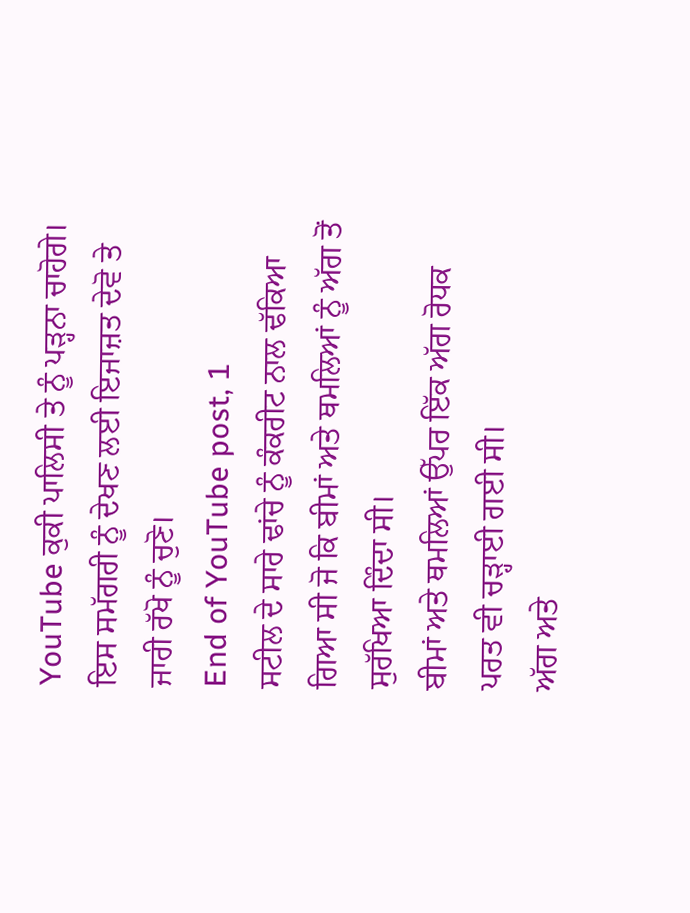YouTube ਕੁਕੀ ਪਾਲਿਸੀ ਤੇ ਨੂੰ ਪੜ੍ਹਨਾ ਚਾਹੋਗੇ। ਇਸ ਸਮੱਗਰੀ ਨੂੰ ਦੇਖਣ ਲਈ ਇਜਾਜ਼ਤ ਦੇਵੋ ਤੇ ਜਾਰੀ ਰੱਖੋ ਨੂੰ ਚੁਣੋ।
End of YouTube post, 1
ਸਟੀਲ ਦੇ ਸਾਰੇ ਢਾਂਚੇ ਨੂੰ ਕੰਕਰੀਟ ਨਾਲ ਢੱਕਿਆ ਗਿਆ ਸੀ ਜੋ ਕਿ ਬੀਮਾਂ ਅਤੇ ਥਮਲਿਆਂ ਨੂੰ ਅੱਗ ਤੋਂ ਸੁਰੱਖਿਆ ਦਿੰਦਾ ਸੀ।
ਬੀਮਾਂ ਅਤੇ ਥਮਲਿਆਂ ਉੱਪਰ ਇੱਕ ਅੱਗ ਰੋਧਕ ਪਰਤ ਵੀ ਚੜ੍ਹਾਈ ਗਈ ਸੀ।
ਅੱਗ ਅਤੇ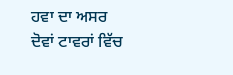ਹਵਾ ਦਾ ਅਸਰ
ਦੋਵਾਂ ਟਾਵਰਾਂ ਵਿੱਚ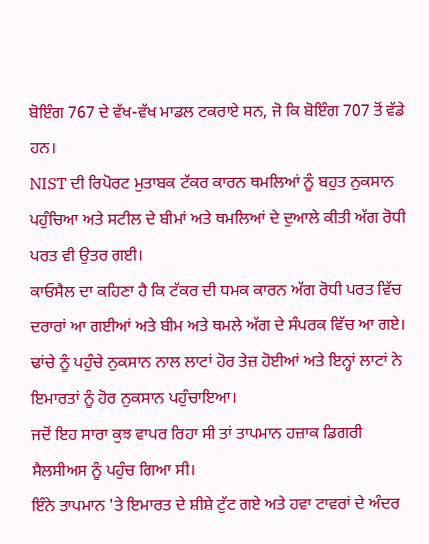ਬੋਇੰਗ 767 ਦੇ ਵੱਖ-ਵੱਖ ਮਾਡਲ ਟਕਰਾਏ ਸਨ, ਜੋ ਕਿ ਬੋਇੰਗ 707 ਤੋਂ ਵੱਡੇ ਹਨ।
NIST ਦੀ ਰਿਪੋਰਟ ਮੁਤਾਬਕ ਟੱਕਰ ਕਾਰਨ ਥਮਲਿਆਂ ਨੂੰ ਬਹੁਤ ਨੁਕਸਾਨ ਪਹੁੰਚਿਆ ਅਤੇ ਸਟੀਲ ਦੇ ਬੀਮਾਂ ਅਤੇ ਥਮਲਿਆਂ ਦੇ ਦੁਆਲੇ ਕੀਤੀ ਅੱਗ ਰੋਧੀ ਪਰਤ ਵੀ ਉਤਰ ਗਈ।
ਕਾਓਸੈਲ ਦਾ ਕਹਿਣਾ ਹੈ ਕਿ ਟੱਕਰ ਦੀ ਧਮਕ ਕਾਰਨ ਅੱਗ ਰੋਧੀ ਪਰਤ ਵਿੱਚ ਦਰਾਰਾਂ ਆ ਗਈਆਂ ਅਤੇ ਬੀਮ ਅਤੇ ਥਮਲੇ ਅੱਗ ਦੇ ਸੰਪਰਕ ਵਿੱਚ ਆ ਗਏ।
ਢਾਂਚੇ ਨੂੰ ਪਹੁੰਚੇ ਨੁਕਸਾਨ ਨਾਲ ਲਾਟਾਂ ਹੋਰ ਤੇਜ਼ ਹੋਈਆਂ ਅਤੇ ਇਨ੍ਹਾਂ ਲਾਟਾਂ ਨੇ ਇਮਾਰਤਾਂ ਨੂੰ ਹੋਰ ਨੁਕਸਾਨ ਪਹੁੰਚਾਇਆ।
ਜਦੋਂ ਇਹ ਸਾਰਾ ਕੁਝ ਵਾਪਰ ਰਿਹਾ ਸੀ ਤਾਂ ਤਾਪਮਾਨ ਹਜ਼ਾਕ ਡਿਗਰੀ ਸੈਲਸੀਅਸ ਨੂੰ ਪਹੁੰਚ ਗਿਆ ਸੀ।
ਇੰਨੇ ਤਾਪਮਾਨ 'ਤੇ ਇਮਾਰਤ ਦੇ ਸ਼ੀਸ਼ੇ ਟੁੱਟ ਗਏ ਅਤੇ ਹਵਾ ਟਾਵਰਾਂ ਦੇ ਅੰਦਰ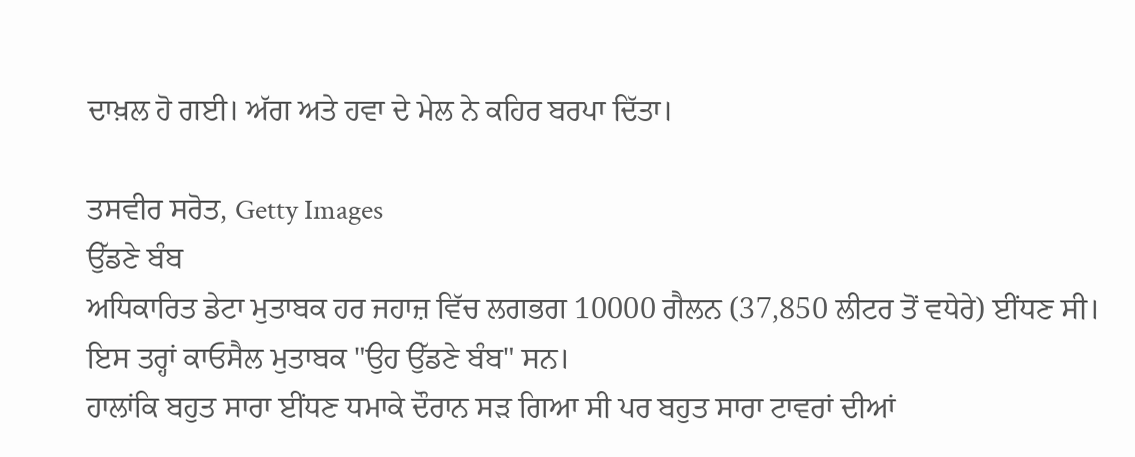ਦਾਖ਼ਲ ਹੋ ਗਈ। ਅੱਗ ਅਤੇ ਹਵਾ ਦੇ ਮੇਲ ਨੇ ਕਹਿਰ ਬਰਪਾ ਦਿੱਤਾ।

ਤਸਵੀਰ ਸਰੋਤ, Getty Images
ਉੱਡਣੇ ਬੰਬ
ਅਧਿਕਾਰਿਤ ਡੇਟਾ ਮੁਤਾਬਕ ਹਰ ਜਹਾਜ਼ ਵਿੱਚ ਲਗਭਗ 10000 ਗੈਲਨ (37,850 ਲੀਟਰ ਤੋਂ ਵਧੇਰੇ) ਈਂਧਣ ਸੀ।
ਇਸ ਤਰ੍ਹਾਂ ਕਾਓਸੈਲ ਮੁਤਾਬਕ "ਉਹ ਉੱਡਣੇ ਬੰਬ" ਸਨ।
ਹਾਲਾਂਕਿ ਬਹੁਤ ਸਾਰਾ ਈਂਧਣ ਧਮਾਕੇ ਦੌਰਾਨ ਸੜ ਗਿਆ ਸੀ ਪਰ ਬਹੁਤ ਸਾਰਾ ਟਾਵਰਾਂ ਦੀਆਂ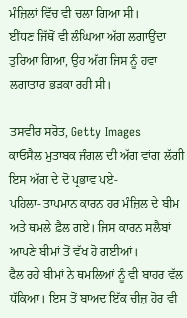ਮੰਜ਼ਿਲਾਂ ਵਿੱਚ ਵੀ ਚਲਾ ਗਿਆ ਸੀ।
ਈਂਧਣ ਜਿੱਥੋਂ ਵੀ ਲੰਘਿਆ ਅੱਗ ਲਗਾਉਂਦਾ ਤੁਰਿਆ ਗਿਆ, ਉਹ ਅੱਗ ਜਿਸ ਨੂੰ ਹਵਾ ਲਗਾਤਾਰ ਭੜਕਾ ਰਹੀ ਸੀ।

ਤਸਵੀਰ ਸਰੋਤ, Getty Images
ਕਾਓਸੈਲ ਮੁਤਾਬਕ ਜੰਗਲ ਦੀ ਅੱਗ ਵਾਂਗ ਲੱਗੀ ਇਸ ਅੱਗ ਦੇ ਦੋ ਪ੍ਰਭਾਵ ਪਏ-
ਪਹਿਲਾ- ਤਾਪਮਾਨ ਕਾਰਨ ਹਰ ਮੰਜ਼ਿਲ ਦੇ ਬੀਮ ਅਤੇ ਥਮਲੇ ਫ਼ੈਲ ਗਏ। ਜਿਸ ਕਾਰਨ ਸਲੈਬਾਂ ਆਪਣੇ ਬੀਮਾਂ ਤੋਂ ਵੱਖ ਹੋ ਗਈਆਂ।
ਫੈਲ ਰਹੇ ਬੀਮਾਂ ਨੇ ਥਮਲਿਆਂ ਨੂੰ ਵੀ ਬਾਹਰ ਵੱਲ ਧੱਕਿਆ। ਇਸ ਤੋਂ ਬਾਅਦ ਇੱਕ ਚੀਜ਼ ਹੋਰ ਵੀ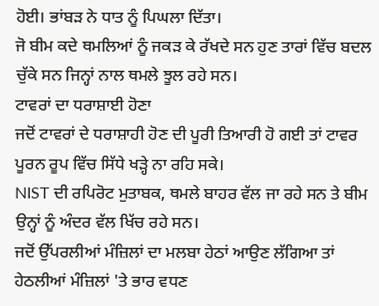ਹੋਈ। ਭਾਂਬੜ ਨੇ ਧਾਤ ਨੂੰ ਪਿਘਲਾ ਦਿੱਤਾ।
ਜੋ ਬੀਮ ਕਦੇ ਥਮਲਿਆਂ ਨੂੰ ਜਕੜ ਕੇ ਰੱਖਦੇ ਸਨ ਹੁਣ ਤਾਰਾਂ ਵਿੱਚ ਬਦਲ ਚੁੱਕੇ ਸਨ ਜਿਨ੍ਹਾਂ ਨਾਲ ਥਮਲੇ ਝੂਲ ਰਹੇ ਸਨ।
ਟਾਵਰਾਂ ਦਾ ਧਰਾਸ਼ਾਈ ਹੋਣਾ
ਜਦੋਂ ਟਾਵਰਾਂ ਦੇ ਧਰਾਸ਼ਾਹੀ ਹੋਣ ਦੀ ਪੂਰੀ ਤਿਆਰੀ ਹੋ ਗਈ ਤਾਂ ਟਾਵਰ ਪੂਰਨ ਰੂਪ ਵਿੱਚ ਸਿੱਧੇ ਖੜ੍ਹੇ ਨਾ ਰਹਿ ਸਕੇ।
NIST ਦੀ ਰਪਿਰੋਟ ਮੁਤਾਬਕ, ਥਮਲੇ ਬਾਹਰ ਵੱਲ ਜਾ ਰਹੇ ਸਨ ਤੇ ਬੀਮ ਉਨ੍ਹਾਂ ਨੂੰ ਅੰਦਰ ਵੱਲ ਖਿੱਚ ਰਹੇ ਸਨ।
ਜਦੋਂ ਉੱਪਰਲੀਆਂ ਮੰਜ਼ਿਲਾਂ ਦਾ ਮਲਬਾ ਹੇਠਾਂ ਆਉਣ ਲੱਗਿਆ ਤਾਂ ਹੇਠਲੀਆਂ ਮੰਜ਼ਿਲਾਂ 'ਤੇ ਭਾਰ ਵਧਣ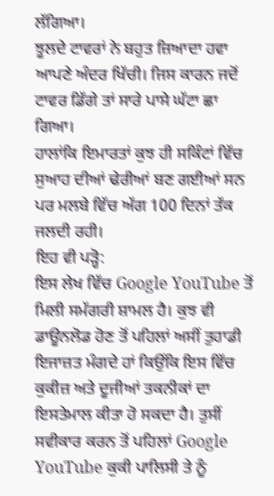ਲੱਗਿਆ।
ਝੂਲਦੇ ਟਾਵਰਾਂ ਨੇ ਬਹੁਤ ਜ਼ਿਆਦਾ ਹਵਾ ਆਪਣੇ ਅੰਦਰ ਖਿੱਚੀ। ਜਿਸ ਕਾਰਨ ਜਦੋਂ ਟਾਵਰ ਡਿੱਗੇ ਤਾਂ ਸਾਰੇ ਪਾਸੇ ਘੱਟਾ ਛਾ ਗਿਆ।
ਹਾਲਾਂਕਿ ਇਮਾਰਤਾਂ ਕੁਝ ਹੀ ਸਕਿੰਟਾਂ ਵਿੱਚ ਸੁਆਹ ਦੀਆਂ ਢੇਰੀਆਂ ਬਣ ਗਈਆਂ ਸਨ ਪਰ ਮਲਬੇ ਵਿੱਚ ਅੱਗ 100 ਦਿਨਾਂ ਤੱਕ ਜਲਦੀ ਰਹੀ।
ਇਹ ਵੀ ਪੜ੍ਹੋ:
ਇਸ ਲੇਖ ਵਿੱਚ Google YouTube ਤੋਂ ਮਿਲੀ ਸਮੱਗਰੀ ਸ਼ਾਮਲ ਹੈ। ਕੁਝ ਵੀ ਡਾਊਨਲੋਡ ਹੋਣ ਤੋਂ ਪਹਿਲਾਂ ਅਸੀਂ ਤੁਹਾਡੀ ਇਜਾਜ਼ਤ ਮੰਗਦੇ ਹਾਂ ਕਿਉਂਕਿ ਇਸ ਵਿੱਚ ਕੁਕੀਜ਼ ਅਤੇ ਦੂਜੀਆਂ ਤਕਨੀਕਾਂ ਦਾ ਇਸਤੇਮਾਲ ਕੀਤਾ ਹੋ ਸਕਦਾ ਹੈ। ਤੁਸੀਂ ਸਵੀਕਾਰ ਕਰਨ ਤੋਂ ਪਹਿਲਾਂ Google YouTube ਕੁਕੀ ਪਾਲਿਸੀ ਤੇ ਨੂੰ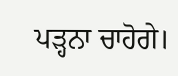ਪੜ੍ਹਨਾ ਚਾਹੋਗੇ।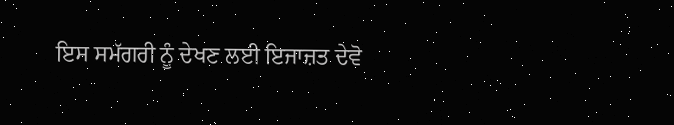ਇਸ ਸਮੱਗਰੀ ਨੂੰ ਦੇਖਣ ਲਈ ਇਜਾਜ਼ਤ ਦੇਵੋ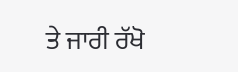ਤੇ ਜਾਰੀ ਰੱਖੋ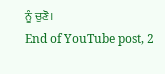ਨੂੰ ਚੁਣੋ।
End of YouTube post, 2